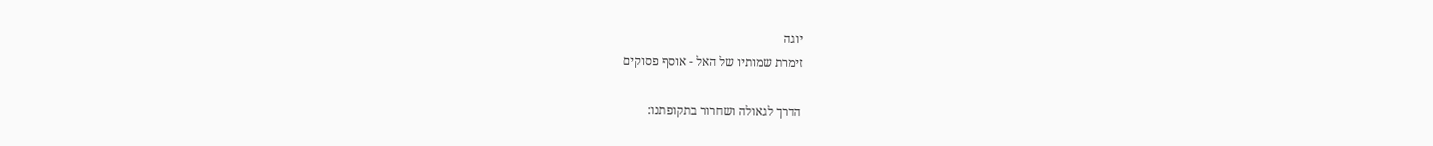יוגה
זימרת שמותיו של האל - אוסף פסוקים

הדרך לגאולה ושחרור בתקופתנו: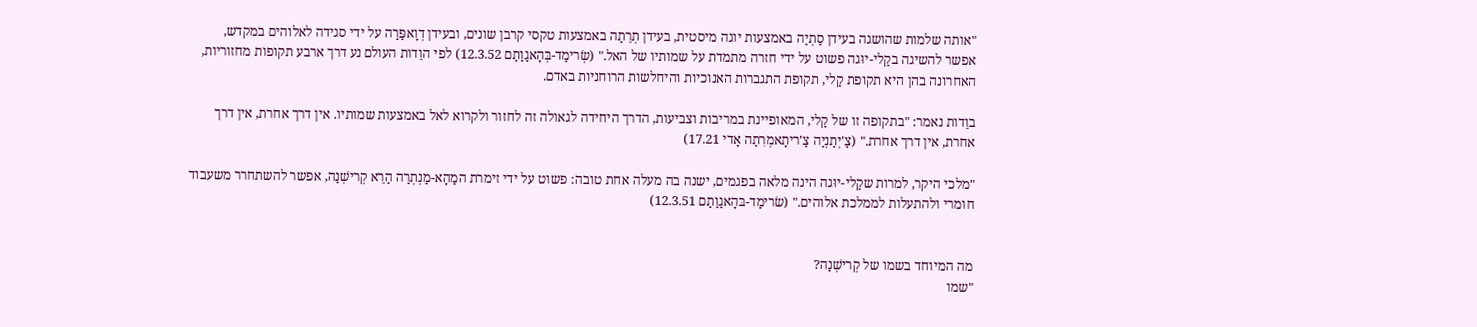"אותה שלמות שהושגה בעידן סַתְיַה באמצעות יוגה מיסטית, בעידן תְרֵתַה באמצעות טקסי קרבן שונים, ובעידן דְוָאפַּרַה על ידי סגידה לאלוהים במקדש, אפשר להשיגה בקַלי-יוּגה פשוט על ידי חזרה מתמדת על שמותיו של האל." (שְׂרימַד-בְּהָאגַוַתַם 12.3.52) לפי הוֵדות העולם נע דרך ארבע תקופות מחזוריות, האחרונה בהן היא תקופת קַלי, תקופת התגברות האנוכיות והיחלשות הרוחניות באדם.

בוֵדות נאמר: "בתקופה זו של קַלי, המאופיינת במריבות וצביעות, הדרך היחידה לגאולה זה לחזור ולקרוא לאל באמצעות שמותיו. אין דרך אחרת, אין דרך אחרת, אין דרך אחרת." (צַ'יְתַנְיַה צַ'ריתָאמְרִתַה אָדי 17.21)

"מלכי היקר, למרות שקַלי-יוּגה הינה מלאה בפגמים, ישנה בה מעלה אחת טובה: פשוט על ידי זימרת המַהָא-מַנְתְרַה הַרֵא קְרישְׁנַה, אפשר להשתחרר משעבוד חומרי ולהתעלות לממלכת אלוהים." (שׂרימַד-בּהָאגַוַתַם 12.3.51)


מה המיוחד בשמו של קְרישְׁנַה?
"שמו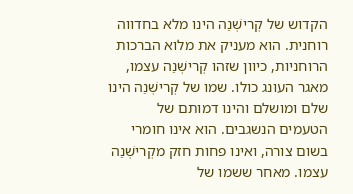הקדוש של קְרישְׁנַה הינו מלא בחדווה רוחנית. הוא מעניק את מלוא הברכות הרוחניות, כיוון שזהו קְרישְׁנַה עצמו, מאגר העונג כולו. שמו של קְרישְׁנַה הינו שלם ומושלם והינו דמותם של הטעמים הנשגבים. הוא אינו חומרי בשום צורה, ואינו פחות חזק מקְרישְׁנַה עצמו. מאחר ששמו של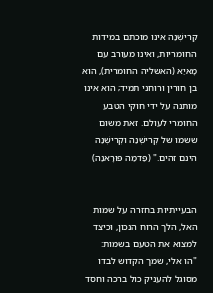קְרישְׁנַה אינו מוכתם במידות החומריות, ואינו מעורב עם מָאיַא (האשליה החומרית), הוא בן חורין ורוחני תמיד; הוא אינו מותנה על ידי חוקי הטבע החומרי לעולם. זאת משום ששמו של קְרישְׁנַה וקְרישְׁנַה הינם זהים." (פַּדמַה פּוּרָאנַה)


הבעייתיות בחזרה על שמות האל, הלך הרוח הנכון, וכיצד למצוא את הטעם בשמות:
"הו אלי, שמך הקדוש לבדו מסוגל להעניק כול ברכה וחסד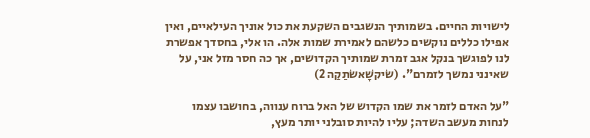לישויות החיים. בשמותיך הנשגבים השקעת את כול אוניך העילאיים, ואין אפילו כללים נוקשים כלשהם לאמירת שמות אלה. הו אלי, בחסדך אפשרת לנו לפוגשך בנקל אגב זמרת שמותיך הקדושים, אך כה חסר מזל אני, על שאינני נמשך לזמרם". (שׂיקשָׁאשׂתַקַה 2)

"על האדם לזמר את שמו הקדוש של האל ברוח ענווה, בחושבו עצמו לנחות מעשב השדה; עליו להיות סובלני יותר מעץ,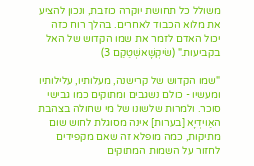משולל כל תחושת יוקרה כוזבת, ונכון להציע את מלוא הכבוד לאחרים. בהלך רוח כזה יכול האדם לזמר את שמו הקדוש של האל בקביעות." (שׂיקְשָׁאשְׁטַקַם 3)

"שמו הקדוש של קרישנה, מעלותיו, עלילותיו ומעשיו - כולם נשגבים ומתוקים כמו גבישי סוכר. ולמרות שלשונו של מי שחולה בצהבת האַוידְיָא [בערות] אינה מסוגלת לחוש שום מתיקות, כמה מופלא זה שאם מקפידים לחזור על השמות המתוקים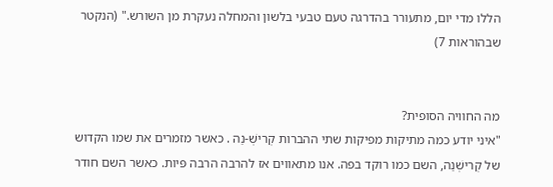הללו מדי יום, מתעורר בהדרגה טעם טבעי בלשון והמחלה נעקרת מן השורש." (הנקטר שבהוראות 7)


מה החוויה הסופית?
"איני יודע כמה מתיקות מפיקות שתי ההברות קְרישְׁ-נַה . כאשר מזמרים את שמו הקדוש של קְרישְׁנַה, השם כמו רוקד בפה. אנו מתאווים אז להרבה הרבה פּיות. כאשר השם חודר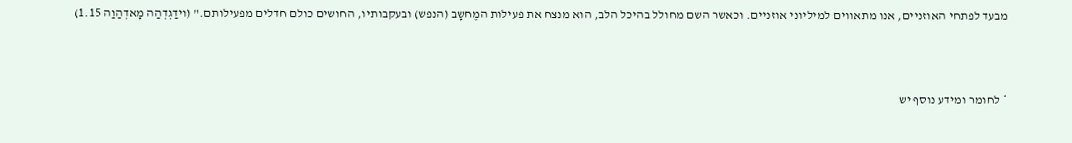מבעד לפתחי האוזניים, אנו מתאווים למיליוני אוזניים. וכאשר השם מחולל בהיכל הלב, הוא מנצח את פעילות המֶחשָב (הנפש) ובעקבותיו, החושים כולם חדלים מפעילותם." (וידַגְדְהַה מָאדְהַוַה 1.15)



* לחומר ומידע נוסף יש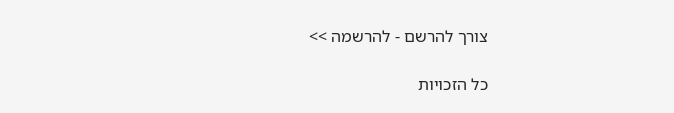צורך להרשם - להרשמה >>

כל הזכויות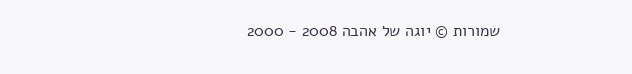שמורות © יוגה של אהבה 2008 - 2000